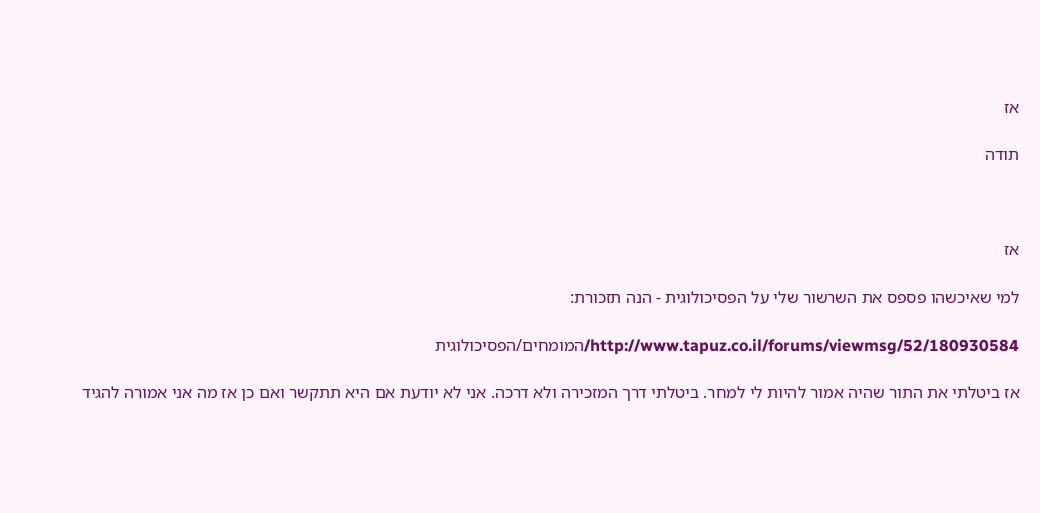אז

תודה



אז

למי שאיכשהו פספס את השרשור שלי על הפסיכולוגית - הנה תזכורת:

http://www.tapuz.co.il/forums/viewmsg/52/180930584/המומחים/הפסיכולוגית

אז ביטלתי את התור שהיה אמור להיות לי למחר. ביטלתי דרך המזכירה ולא דרכה. אני לא יודעת אם היא תתקשר ואם כן אז מה אני אמורה להגיד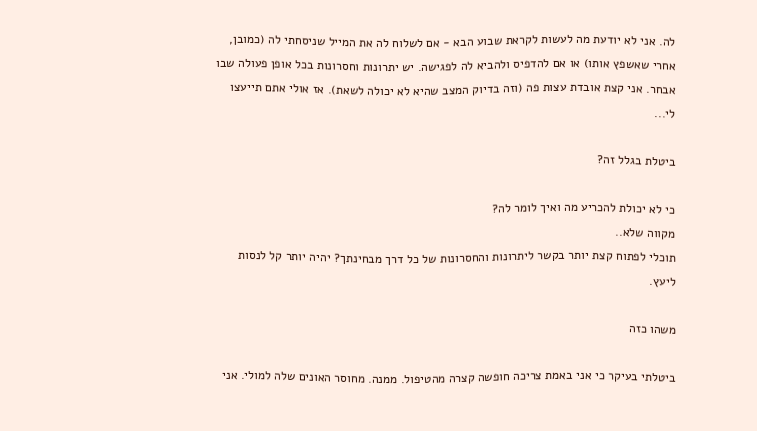לה. אני לא יודעת מה לעשות לקראת שבוע הבא - אם לשלוח לה את המייל שניסחתי לה (כמובן, אחרי שאשפץ אותו) או אם להדפיס ולהביא לה לפגישה. יש יתרונות וחסרונות בכל אופן פעולה שבו אבחר. אני קצת אובדת עצות פה (וזה בדיוק המצב שהיא לא יכולה לשאת). אז אולי אתם תייעצו לי...

ביטלת בגלל זה?

כי לא יכולת להכריע מה ואיך לומר לה?
מקווה שלא..
תוכלי לפתוח קצת יותר בקשר ליתרונות והחסרונות של כל דרך מבחינתך? יהיה יותר קל לנסות ליעץ.

משהו כזה

ביטלתי בעיקר כי אני באמת צריכה חופשה קצרה מהטיפול. ממנה. מחוסר האונים שלה למולי. אני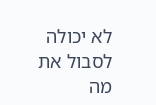לא יכולה לסבול את מה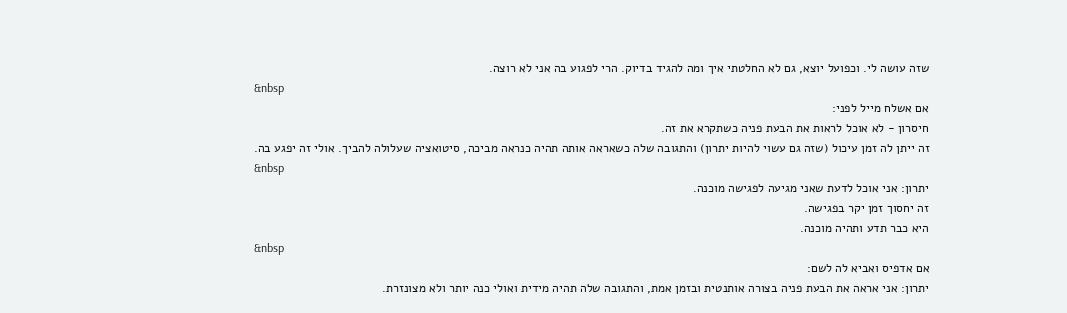שזה עושה לי. וכפועל יוצא, גם לא החלטתי איך ומה להגיד בדיוק. הרי לפגוע בה אני לא רוצה.
&nbsp
אם אשלח מייל לפני:
חיסרון - לא אוכל לראות את הבעת פניה כשתקרא את זה.
זה ייתן לה זמן עיכול (שזה גם עשוי להיות יתרון) והתגובה שלה כשאראה אותה תהיה כנראה מביכה, סיטואציה שעלולה להביך. אולי זה יפגע בה.
&nbsp
יתרון: אני אוכל לדעת שאני מגיעה לפגישה מוכנה.
זה יחסוך זמן יקר בפגישה.
היא כבר תדע ותהיה מוכנה.
&nbsp
אם אדפיס ואביא לה לשם:
יתרון: אני אראה את הבעת פניה בצורה אותנטית ובזמן אמת, והתגובה שלה תהיה מידית ואולי כנה יותר ולא מצונזרת.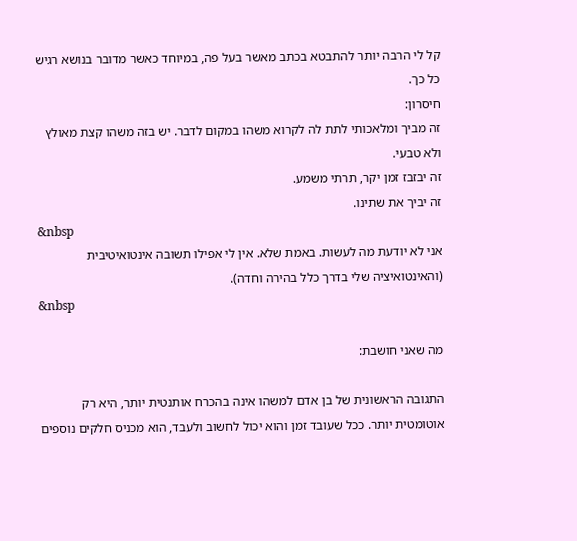קל לי הרבה יותר להתבטא בכתב מאשר בעל פה, במיוחד כאשר מדובר בנושא רגיש כל כך.
חיסרון:
זה מביך ומלאכותי לתת לה לקרוא משהו במקום לדבר. יש בזה משהו קצת מאולץ ולא טבעי.
זה יבזבז זמן יקר, תרתי משמע.
זה יביך את שתינו.
&nbsp
אני לא יודעת מה לעשות. באמת שלא. אין לי אפילו תשובה אינטואיטיבית (והאינטואיציה שלי בדרך כלל בהירה וחדה).
&nbsp

מה שאני חושבת:

התגובה הראשונית של בן אדם למשהו אינה בהכרח אותנטית יותר, היא רק אוטומטית יותר. ככל שעובד זמן והוא יכול לחשוב ולעבד, הוא מכניס חלקים נוספים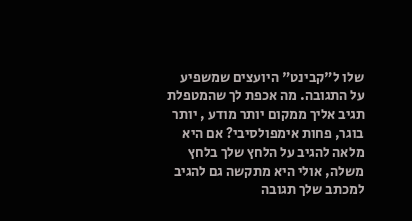שלו ל"קבינט" היועצים שמשפיע על התגובה. מה אכפת לך שהמטפלת תגיב אליך ממקום יותר מודע , יותר בוגר, פחות אימפולסיבי? אם היא מלאה להגיב על הלחץ שלך בלחץ משלה, אולי היא מתקשה גם להגיב למכתב שלך תגובה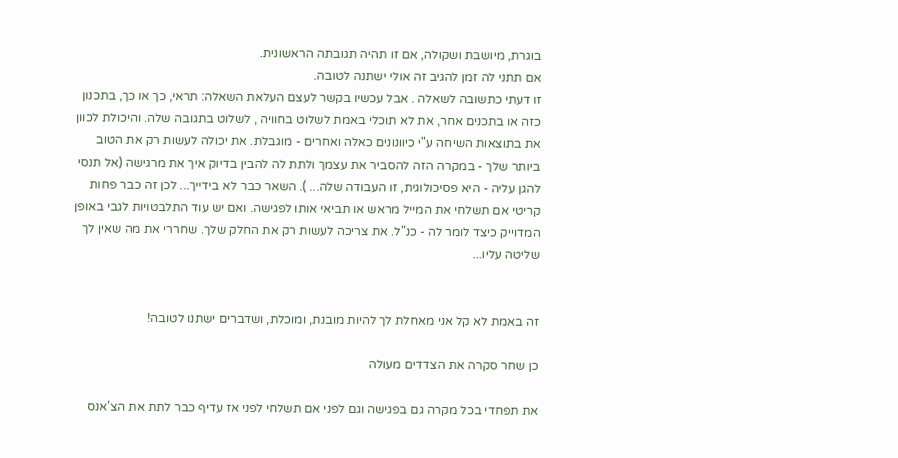בוגרת, מיושבת ושקולה, אם זו תהיה תגובתה הראשונית.
אם תתני לה זמן להגיב זה אולי ישתנה לטובה.
זו דעתי כתשובה לשאלה . אבל עכשיו בקשר לעצם העלאת השאלה: תראי, כך או כך, בתכנון כזה או בתכנים אחר, את לא תוכלי באמת לשלוט בחוויה , לשלוט בתגובה שלה. והיכולת לכוון את בתוצאות השיחה ע"י כיוונונים כאלה ואחרים - מוגבלת. את יכולה לעשות רק את הטוב ביותר שלך - במקרה הזה להסביר את עצמך ולתת לה להבין בדיוק איך את מרגישה (אל תנסי להגן עליה - היא פסיכולוגית, זו העבודה שלה... ). השאר כבר לא בידייך... לכן זה כבר פחות קריטי אם תשלחי את המייל מראש או תביאי אותו לפגישה. ואם יש עוד התלבטויות לגבי באופן המדוייק כיצד לומר לה - כנ"ל. את צריכה לעשות רק את החלק שלך. שחררי את מה שאין לך שליטה עליו...


זה באמת לא קל אני מאחלת לך להיות מובנת, ומוכלת, ושדברים ישתנו לטובה!

כן שחר סקרה את הצדדים מעולה

את תפחדי בכל מקרה גם בפגישה וגם לפני אם תשלחי לפני אז עדיף כבר לתת את הצ'אנס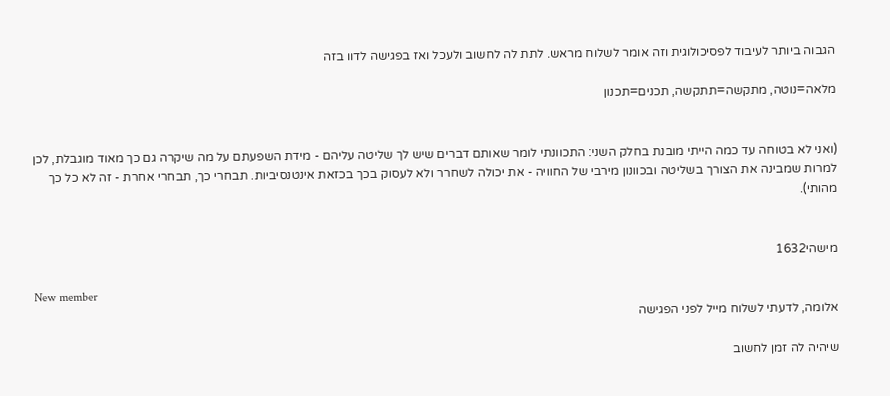הגבוה ביותר לעיבוד לפסיכולוגית וזה אומר לשלוח מראש. לתת לה לחשוב ולעכל ואז בפגישה לדוו בזה

מלאה=נוטה, מתקשה=תתקשה, תכנים=תכנון


(ואני לא בטוחה עד כמה הייתי מובנת בחלק השני: התכוונתי לומר שאותם דברים שיש לך שליטה עליהם - מידת השפעתם על מה שיקרה גם כך מאוד מוגבלת, לכן למרות שמבינה את הצורך בשליטה ובכוונון מירבי של החוויה - את יכולה לשחרר ולא לעסוק בכך בכזאת אינטנסיביות. תבחרי כך, תבחרי אחרת - זה לא כל כך מהותי).


מישהי1632

New member
אלומה, לדעתי לשלוח מייל לפני הפגישה

שיהיה לה זמן לחשוב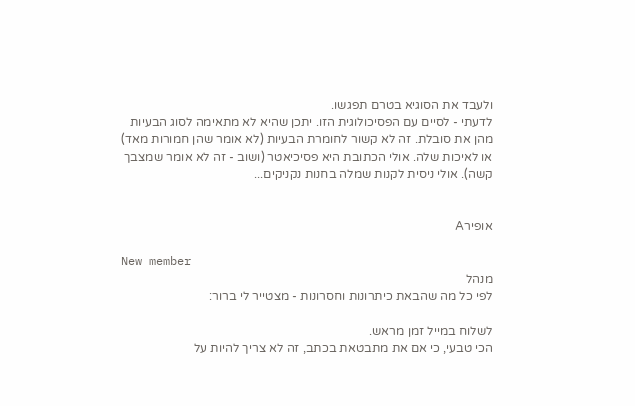ולעבד את הסוגיא בטרם תפגשו.
לדעתי - לסיים עם הפסיכולוגית הזו. יתכן שהיא לא מתאימה לסוג הבעיות מהן את סובלת. זה לא קשור לחומרת הבעיות (לא אומר שהן חמורות מאד) או לאיכות שלה. אולי הכתובת היא פסיכיאטר (ושוב - זה לא אומר שמצבך קשה). אולי ניסית לקנות שמלה בחנות נקניקים...


אופירA

New member
מנהל
לפי כל מה שהבאת כיתרונות וחסרונות - מצטייר לי ברור:

לשלוח במייל זמן מראש.
הכי טבעי, כי אם את מתבטאת בכתב, זה לא צריך להיות על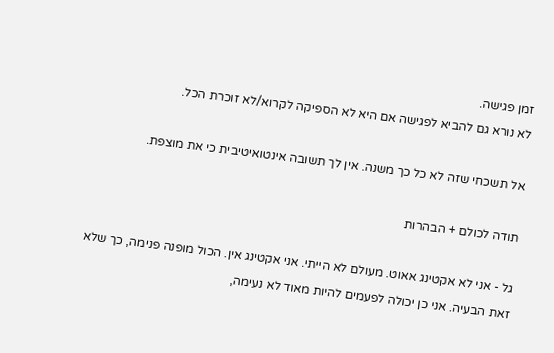זמן פגישה.
לא נורא גם להביא לפגישה אם היא לא הספיקה לקרוא/לא זוכרת הכל.

אל תשכחי שזה לא כל כך משנה. אין לך תשובה אינטואיטיבית כי את מוצפת.

תודה לכולם + הבהרות

גל - אני לא אקטינג אאוט. מעולם לא הייתי. אני אקטינג אין. הכול מופנה פנימה, כך שלא זאת הבעיה. אני כן יכולה לפעמים להיות מאוד לא נעימה,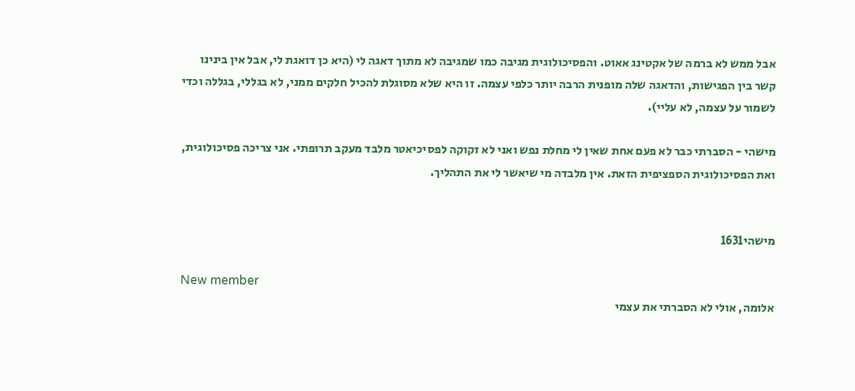אבל ממש לא ברמה של אקטינג אאוט. והפסיכולוגית מגיבה כמו שמגיבה לא מתוך דאגה לי (היא כן דואגת לי, אבל אין בינינו קשר בין הפגישות, והדאגה שלה מופנית הרבה יותר כלפי עצמה. זו היא שלא מסוגלת להכיל חלקים ממני, לא בגללי, בגללה וכדי לשמור על עצמה, לא עליי).

מישהי - הסברתי כבר לא פעם אחת שאין לי מחלת נפש ואני לא זקוקה לפסיכיאטר מלבד מעקב תרופתי. אני צריכה פסיכולוגית, ואת הפסיכולוגית הספציפית הזאת. אין מלבדה מי שיאשר לי את התהליך.


מישהי1631

New member
אלומה, אולי לא הסברתי את עצמי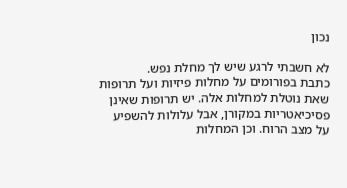נכון

לא חשבתי לרגע שיש לך מחלת נפש.
כתבת בפורומים על מחלות פיזיות ועל תרופות שאת נוטלת למחלות אלה. יש תרופות שאינן פסיכיאטריות במקורן, אבל עלולות להשפיע על מצב הרוח. וכן המחלות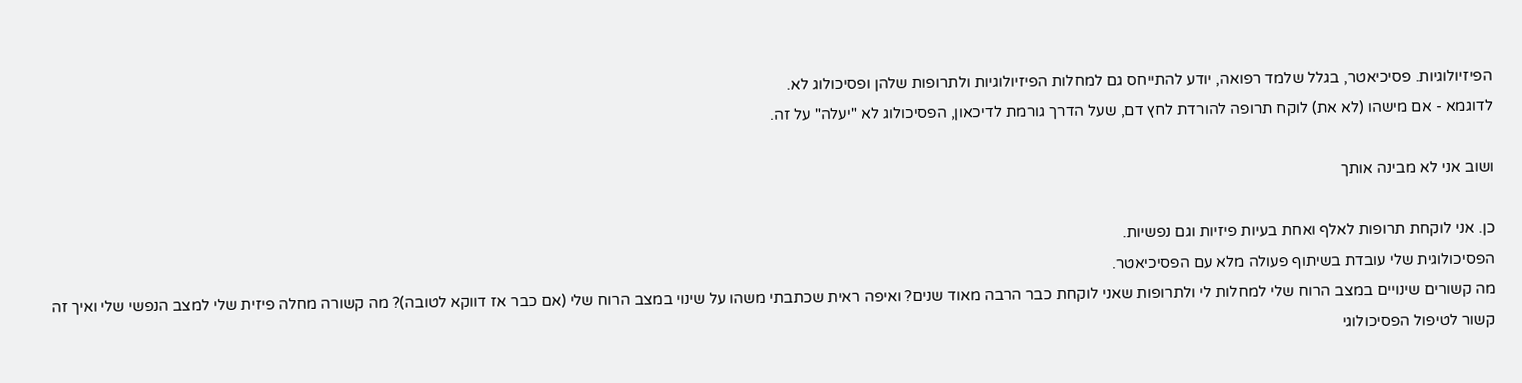הפיזיולוגיות. פסיכיאטר, בגלל שלמד רפואה, יודע להתייחס גם למחלות הפיזיולוגיות ולתרופות שלהן ופסיכולוג לא.
לדוגמא - אם מישהו (לא את) לוקח תרופה להורדת לחץ דם, שעל הדרך גורמת לדיכאון, הפסיכולוג לא "יעלה" על זה.

ושוב אני לא מבינה אותך

כן. אני לוקחת תרופות לאלף ואחת בעיות פיזיות וגם נפשיות.
הפסיכולוגית שלי עובדת בשיתוף פעולה מלא עם הפסיכיאטר.
מה קשורים שינויים במצב הרוח שלי למחלות לי ולתרופות שאני לוקחת כבר הרבה מאוד שנים? ואיפה ראית שכתבתי משהו על שינוי במצב הרוח שלי (אם כבר אז דווקא לטובה)? מה קשורה מחלה פיזית שלי למצב הנפשי שלי ואיך זה קשור לטיפול הפסיכולוגי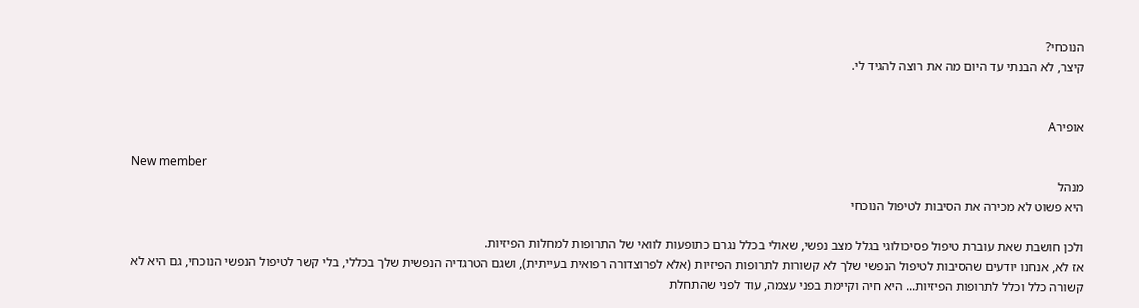הנוכחי?
קיצר, לא הבנתי עד היום מה את רוצה להגיד לי.


אופירA

New member
מנהל
היא פשוט לא מכירה את הסיבות לטיפול הנוכחי

ולכן חושבת שאת עוברת טיפול פסיכולוגי בגלל מצב נפשי, שאולי בכלל נגרם כתופעות לוואי של התרופות למחלות הפיזיות.
אז לא, אנחנו יודעים שהסיבות לטיפול הנפשי שלך לא קשורות לתרופות הפיזיות (אלא לפרוצדורה רפואית בעייתית), ושגם הטרגדיה הנפשית שלך בכללי, בלי קשר לטיפול הנפשי הנוכחי, גם היא לא קשורה כלל וכלל לתרופות הפיזיות... היא חיה וקיימת בפני עצמה, עוד לפני שהתחלת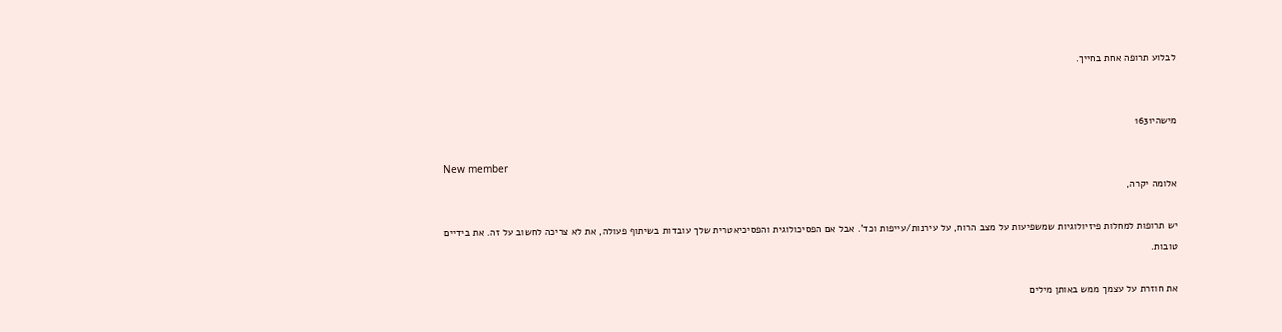לבלוע תרופה אחת בחייך.


מישהי1631

New member
אלומה יקרה,

יש תרופות למחלות פיזיולוגיות שמשפיעות על מצב הרוח, על עירנות/עייפות וכד'. אבל אם הפסיכולוגית והפסיכיאטרית שלך עובדות בשיתוף פעולה, את לא צריכה לחשוב על זה. את בידיים טובות.

את חוזרת על עצמך ממש באותן מילים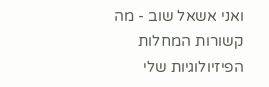ואני אשאל שוב - מה קשורות המחלות הפיזיולוגיות שלי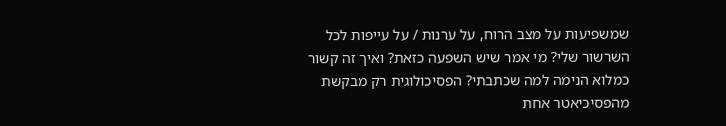שמשפיעות על מצב הרוח, על ערנות / על עייפות לכל השרשור שלי? מי אמר שיש השפעה כזאת? ואיך זה קשור כמלוא הנימה למה שכתבתי? הפסיכולוגית רק מבקשת מהפסיכיאטר אחת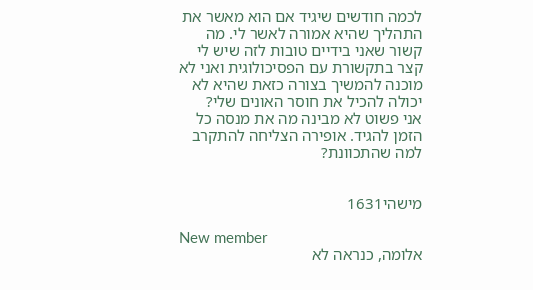לכמה חודשים שיגיד אם הוא מאשר את התהליך שהיא אמורה לאשר לי. מה קשור שאני בידיים טובות לזה שיש לי קצר בתקשורת עם הפסיכולוגית ואני לא מוכנה להמשיך בצורה כזאת שהיא לא יכולה להכיל את חוסר האונים שלי?
אני פשוט לא מבינה מה את מנסה כל הזמן להגיד. אופירה הצליחה להתקרב למה שהתכוונת?


מישהי1631

New member
אלומה, כנראה לא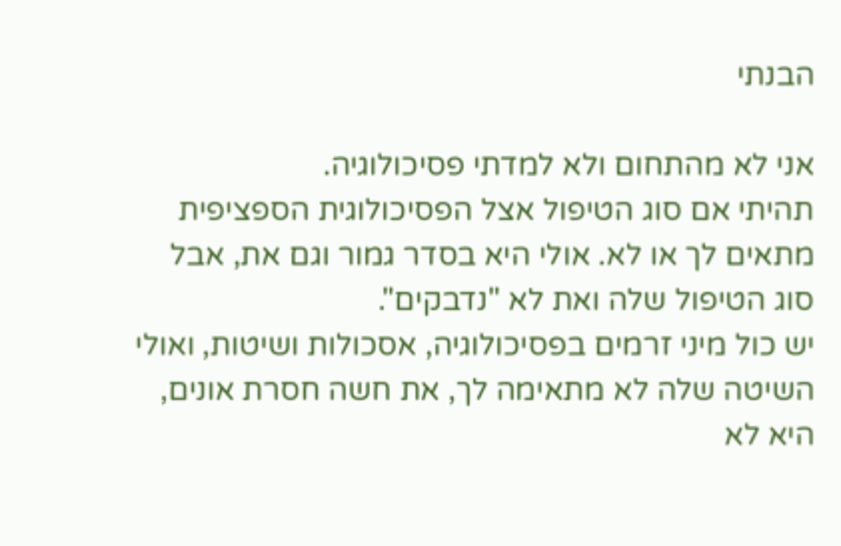הבנתי

אני לא מהתחום ולא למדתי פסיכולוגיה.
תהיתי אם סוג הטיפול אצל הפסיכולוגית הספציפית מתאים לך או לא. אולי היא בסדר גמור וגם את, אבל סוג הטיפול שלה ואת לא "נדבקים".
יש כול מיני זרמים בפסיכולוגיה, אסכולות ושיטות, ואולי השיטה שלה לא מתאימה לך, את חשה חסרת אונים, היא לא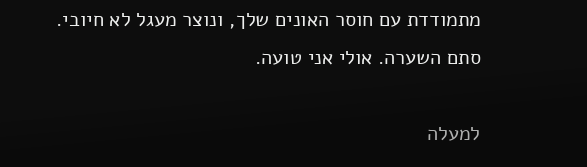מתמודדת עם חוסר האונים שלך, ונוצר מעגל לא חיובי.
סתם השערה. אולי אני טועה.

למעלה